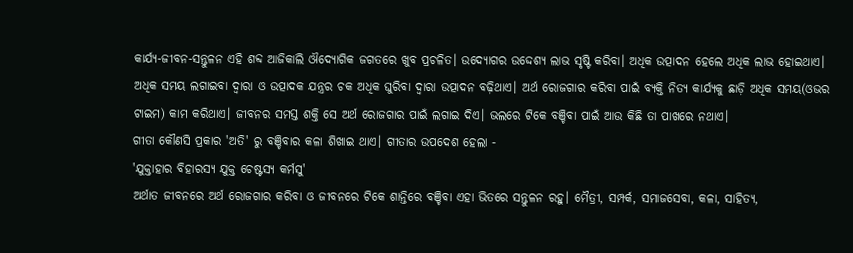କାର୍ଯ୍ୟ-ଜୀବନ-ସନ୍ତୁଳନ ଏହି ଶବ୍ଦ ଆଜିକାଲି ଔଦ୍ୟୋଗିକ ଜଗତରେ ଖୁବ ପ୍ରଚଳିତ। ଉଦ୍ୟୋଗର ଉଦ୍ଦେଶ୍ୟ ଲାଭ ସୃଷ୍ଟି କରିବା। ଅଧିକ ଉତ୍ପାଦନ ହେଲେ ଅଧିକ ଲାଭ ହୋଇଥାଏ। ଅଧିକ ସମୟ ଲଗାଇବା ଦ୍ୱାରା ଓ ଉତ୍ପାଦକ ଯନ୍ତ୍ରର ଚକ ଅଧିକ ଘୁରିବା ଦ୍ୱାରା ଉତ୍ପାଦନ ବଢ଼ିଥାଏ। ଅର୍ଥ ରୋଜଗାର କରିବା ପାଇଁ ବ୍ୟକ୍ତି ନିତ୍ୟ କାର୍ଯ୍ୟକୁ ଛାଡ଼ି ଅଧିକ ସମୟ(ଓଭର ଟାଇମ) କାମ କରିଥାଏ। ଜୀବନର ସମସ୍ତ ଶକ୍ତି ସେ ଅର୍ଥ ରୋଜଗାର ପାଇଁ ଲଗାଇ ଦିଏ। ଭଲରେ ଟିକେ ବଞ୍ଚିବା ପାଇଁ ଆଉ କିଛି ତା ପାଖରେ ନଥାଏ।
ଗୀତା କୌଣସି ପ୍ରକାର 'ଅତି' ରୁ ବଞ୍ଚିବାର କଳା ଶିଖାଇ ଥାଏ। ଗୀତାର ଉପଦେଶ ହେଲା -
'ଯୁକ୍ତାହାର ବିହାରସ୍ୟ ଯୁକ୍ତ ଚେଷ୍ଟସ୍ୟ କର୍ମସୁ'
ଅର୍ଥାତ ଜୀବନରେ ଅର୍ଥ ରୋଜଗାର କରିବା ଓ ଜୀବନରେ ଟିକେ ଶାନ୍ତିରେ ବଞ୍ଚିବା ଏହା ଭିତରେ ସନ୍ତୁଳନ ରହୁ। ମୈତ୍ରୀ, ସମ୍ପର୍କ, ସମାଜସେବା, କଳା, ସାହିତ୍ୟ,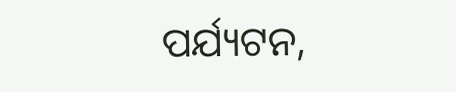ପର୍ଯ୍ୟଟନ,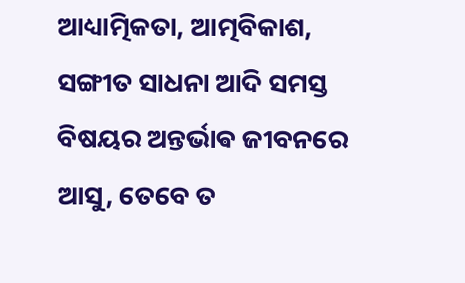ଆଧ୍ୟାତ୍ମିକତା, ଆତ୍ମବିକାଶ, ସଙ୍ଗୀତ ସାଧନା ଆଦି ସମସ୍ତ ବିଷୟର ଅନ୍ତର୍ଭାଵ ଜୀବନରେ ଆସୁ, ତେବେ ତ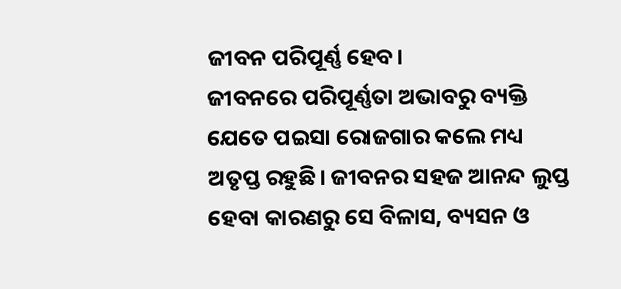ଜୀବନ ପରିପୂର୍ଣ୍ଣ ହେବ।
ଜୀବନରେ ପରିପୂର୍ଣ୍ଣତା ଅଭାବରୁ ବ୍ୟକ୍ତି ଯେତେ ପଇସା ରୋଜଗାର କଲେ ମଧ୍ୟ ଅତୃପ୍ତ ରହୁଛି। ଜୀବନର ସହଜ ଆନନ୍ଦ ଲୁପ୍ତ ହେବା କାରଣରୁ ସେ ବିଳାସ, ବ୍ୟସନ ଓ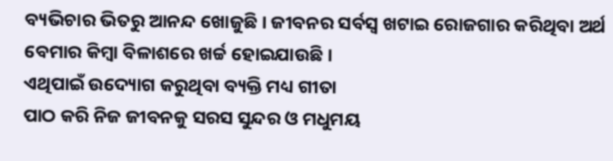ବ୍ୟଭିଚାର ଭିତରୁ ଆନନ୍ଦ ଖୋଜୁଛି। ଜୀବନର ସର୍ବସ୍ୱ ଖଟାଇ ରୋଜଗାର କରିଥିବା ଅର୍ଥ ବେମାର କିମ୍ବା ବିଳାଶରେ ଖର୍ଚ୍ଚ ହୋଇଯାଉଛି।
ଏଥିପାଇଁ ଉଦ୍ୟୋଗ କରୁଥିବା ବ୍ୟକ୍ତି ମଧ୍ୟ ଗୀତା
ପାଠ କରି ନିଜ ଜୀବନକୁ ସରସ ସୁନ୍ଦର ଓ ମଧୁମୟ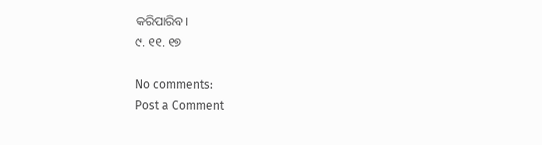କରିପାରିବ।
୯. ୧୧. ୧୭

No comments:
Post a Comment